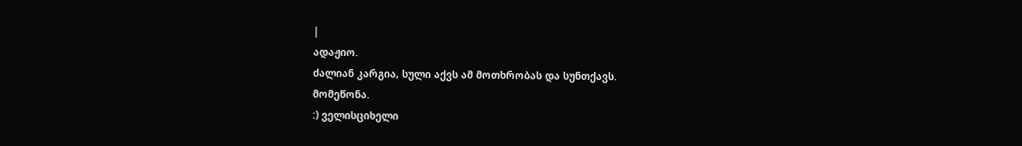|
ადაჟიო.
ძალიან კარგია, სული აქვს ამ მოთხრობას და სუნთქავს.
მომეწონა.
:) ველისციხელი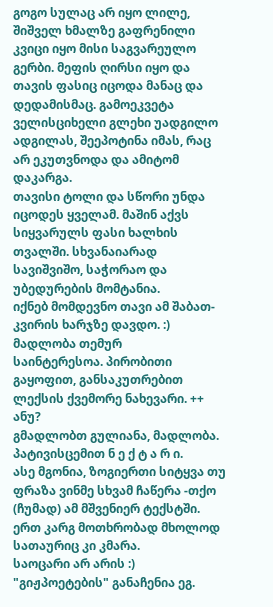გოგო სულაც არ იყო ლილე, შიშველ ხმალზე გაფრენილი კვიცი იყო მისი საგვარეულო გერბი. მეფის ღირსი იყო და თავის ფასიც იცოდა მანაც და დედამისმაც. გამოეკვეტა ველისციხელი გლეხი უადგილო ადგილას, შეეპოტინა იმას, რაც არ ეკუთვნოდა და ამიტომ დაკარგა.
თავისი ტოლი და სწორი უნდა იცოდეს ყველამ. მაშინ აქვს სიყვარულს ფასი ხალხის თვალში. სხვანაიარად სავიშვიშო, საჭორაო და უბედურების მომტანია.
იქნებ მომდევნო თავი ამ შაბათ-კვირის ხარჯზე დავდო. :)
მადლობა თემურ
საინტერესოა. პირობითი გაყოფით, განსაკუთრებით ლექსის ქვემორე ნახევარი. ++
ანუ?
გმადლობთ გულიანა, მადლობა.
პატივისცემით ნ ე ქ ტ ა რ ი.
ასე მგონია, ზოგიერთი სიტყვა თუ ფრაზა ვინმე სხვამ ჩაწერა -თქო (ჩუმად) ამ მშვენიერ ტექსტში.
ერთ კარგ მოთხრობად მხოლოდ სათაურიც კი კმარა.
საოცარი არ არის :)
"გიჟპოეტების" განაჩენია ეგ.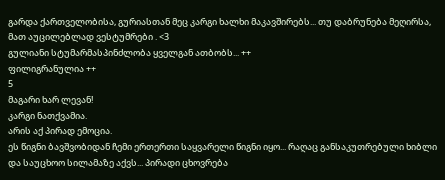გარდა ქართველობისა, გურიასთან მეც კარგი ხალხი მაკავშირებს... თუ დაბრუნება მეღირსა, მათ აუცილებლად ვესტუმრები . <3
გულიანი სტუმარმასპინძლობა ყველგან ათბობს... ++
ფილიგრანულია ++
5
მაგარი ხარ ლევან!
კარგი ნათქვამია.
არის აქ პირად ემოცია.
ეს წიგნი ბავშვობიდან ჩემი ერთერთი საყვარელი წიგნი იყო... რაღაც განსაკუთრებული ხიბლი და საუცხოო სილამაზე აქვს... პირადი ცხოვრება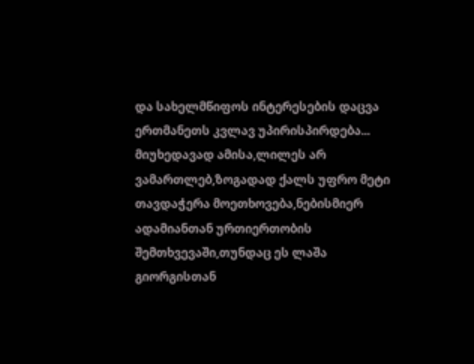და სახელმწიფოს ინტერესების დაცვა ერთმანეთს კვლავ უპირისპირდება... მიუხედავად ამისა,ლილეს არ ვამართლებ,ზოგადად ქალს უფრო მეტი თავდაჭერა მოეთხოვება,ნებისმიერ ადამიანთან ურთიერთობის შემთხვევაში,თუნდაც ეს ლაშა გიორგისთან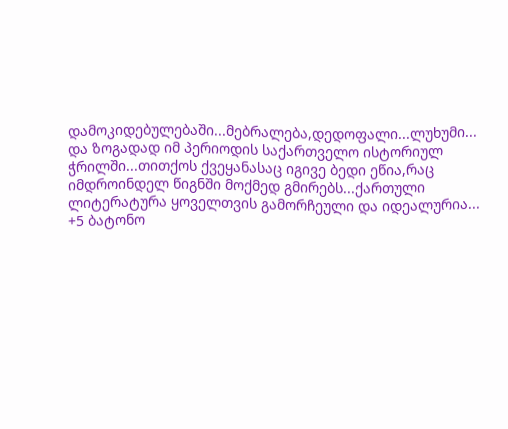დამოკიდებულებაში...მებრალება,დედოფალი...ლუხუმი... და ზოგადად იმ პერიოდის საქართველო ისტორიულ ჭრილში...თითქოს ქვეყანასაც იგივე ბედი ეწია,რაც იმდროინდელ წიგნში მოქმედ გმირებს...ქართული ლიტერატურა ყოველთვის გამორჩეული და იდეალურია...
+5 ბატონო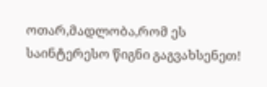ოთარ,მადლობა,რომ ეს საინტერესო წიგნი გაგვახსენეთ!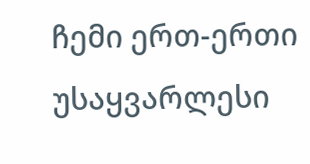ჩემი ერთ-ერთი უსაყვარლესი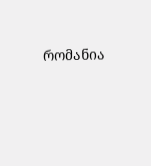რომანია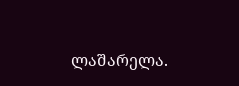ლაშარელა.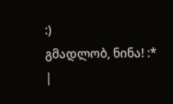:)
გმადლობ, ნინა! :*
|